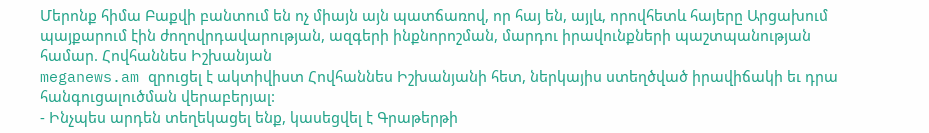Մերոնք հիմա Բաքվի բանտում են ոչ միայն այն պատճառով, որ հայ են, այլև, որովհետև հայերը Արցախում պայքարում էին ժողովրդավարության, ազգերի ինքնորոշման, մարդու իրավունքների պաշտպանության համար. Հովհաննես Իշխանյան
meganews.am զրուցել է ակտիվիստ Հովհաննես Իշխանյանի հետ, ներկայիս ստեղծված իրավիճակի եւ դրա հանգուցալուծման վերաբերյալ:
- Ինչպես արդեն տեղեկացել ենք, կասեցվել է Գրաթերթի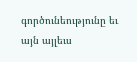գործունեությունը եւ այն այլեւս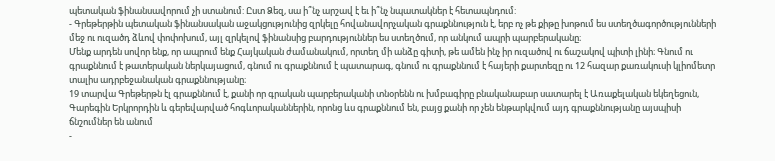պետական ֆինանսավորում չի ստանում: Ըստ Ձեզ, սա ի՞նչ արշավ է եւ ի՞նչ նպատակներ է հետապնդում:
- Գրեթերթին պետական ֆինանսական աջակցությունից զրկելը հովանավորչական գրաքննություն է, երբ ոչ թե քիթը խոթում ես ստեղծագործությունների մեջ ու ուզածդ ձևով փոփոխում, այլ զրկելով ֆինանսից բարդություններ ես ստեղծում, որ անկում ապրի պարբերականը։
Մենք արդեն սովոր ենք, որ ապրում ենք Հայկական ժամանակում, որտեղ մի անձը գիտի, թե ամեն ինչ իր ուզածով ու ճաշակով պիտի լինի։ Գնում ու գրաքննում է թատերական ներկայացում, գնում ու գրաքննում է պատարագ, գնում ու գրաքննում է հայերի քարտեզը ու 12 հազար քառակուսի կլիոմետր տալիս ադրբեջանական գրաքննությանը։
19 տարվա Գրեթերթն էլ գրաքննում է, քանի որ գրական պարբերականի տնօրենն ու խմբագիրը բնականաբար սատարել է Առաքելական եկեղեցուն, Գարեգին Երկրորդին և գերեվարված հոգևորականներին, որոնց ևս գրաքննում են, բայց քանի որ չեն ենթարկվում այդ գրաքննությանը այսպիսի ճնշումներ են անում
-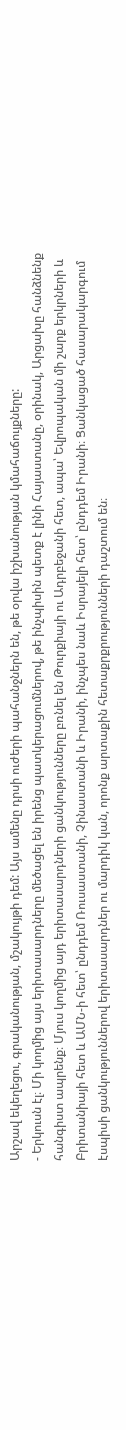Արշավ եկեղեցու, գրականության, մշակույթի դեմ: Այս ամենը դրսի ուժերի պահանջներն են, թե օրվա իշխանության կմահաճույքները:
- Երկուսն էլ։ Մի կողմից այս երիտասարդները մեծացել են իրենց պատկերացումներով, թե ինչպիսին պետք է լինի Հայաստանը, օրինակ, Արցախը հանձնենք հանգիստ ապրենք։ Մյուս կողմից այդ երիտասարդների ցանկությունները բռնել են Թուրքիայի ու Ադրբեջանի հետ, ապա՝ Եվրոպական մի շարք երկրների և Բրիտանիայի հետ և ԱՄՆ-ի հետ՝ ընդդեմ Ռուսաստանի, Չինաստանի և Իրանի, ինչպես նաև Իսրայելի հետ՝ ընդդեմ Իրանի։ Ցանկացած հասարակարգում էսպիսի ցանկություններով երիտասարդներ ու մարդիկ կան, որոնք արտաքին հետաքրքրությունների դաշտում են։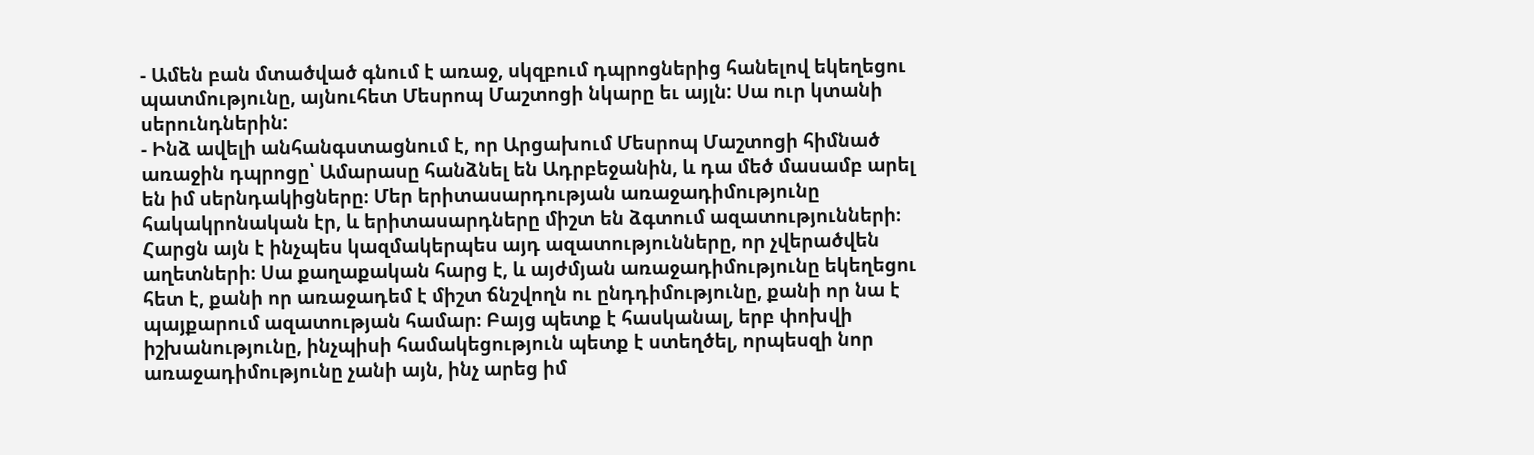- Ամեն բան մտածված գնում է առաջ, սկզբում դպրոցներից հանելով եկեղեցու պատմությունը, այնուհետ Մեսրոպ Մաշտոցի նկարը եւ այլն: Սա ուր կտանի սերունդներին:
- Ինձ ավելի անհանգստացնում է, որ Արցախում Մեսրոպ Մաշտոցի հիմնած առաջին դպրոցը՝ Ամարասը հանձնել են Ադրբեջանին, և դա մեծ մասամբ արել են իմ սերնդակիցները։ Մեր երիտասարդության առաջադիմությունը հակակրոնական էր, և երիտասարդները միշտ են ձգտում ազատությունների։ Հարցն այն է ինչպես կազմակերպես այդ ազատությունները, որ չվերածվեն աղետների։ Սա քաղաքական հարց է, և այժմյան առաջադիմությունը եկեղեցու հետ է, քանի որ առաջադեմ է միշտ ճնշվողն ու ընդդիմությունը, քանի որ նա է պայքարում ազատության համար։ Բայց պետք է հասկանալ, երբ փոխվի իշխանությունը, ինչպիսի համակեցություն պետք է ստեղծել, որպեսզի նոր առաջադիմությունը չանի այն, ինչ արեց իմ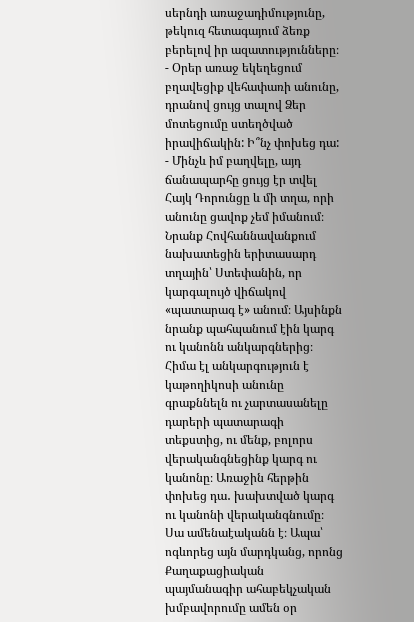սերնդի առաջադիմությունը, թեկուզ հետագայում ձեռք բերելով իր ազատությունները։
- Օրեր առաջ եկեղեցում բղավեցիք վեհափառի անունը, դրանով ցույց տալով Ձեր մոտեցումը ստեղծված իրավիճակին: Ի՞նչ փոխեց դա:
- Մինչև իմ բաղվելը, այդ ճանապարհը ցույց էր տվել Հայկ Դորունցը և մի տղա, որի անունը ցավոք չեմ իմանում։ Նրանք Հովհաննավանքում նախատեցին երիտասարդ տղային՝ Ստեփանին, որ կարգալույծ վիճակով «պատարագ է» անում։ Այսինքն նրանք պահպանում էին կարգ ու կանոնն անկարգներից։ Հիմա էլ անկարգություն է կաթողիկոսի անունը գրաքննելն ու չարտասանելը դարերի պատարագի տեքստից, ու մենք, բոլորս վերականգնեցինք կարգ ու կանոնը։ Առաջին հերթին փոխեց դա․ խախտված կարգ ու կանոնի վերականգնումը։ Սա ամենաէականն է։ Ապա՝ ոգևորեց այն մարդկանց, որոնց Քաղաքացիական պայմանագիր ահաբեկչական խմբավորումը ամեն օր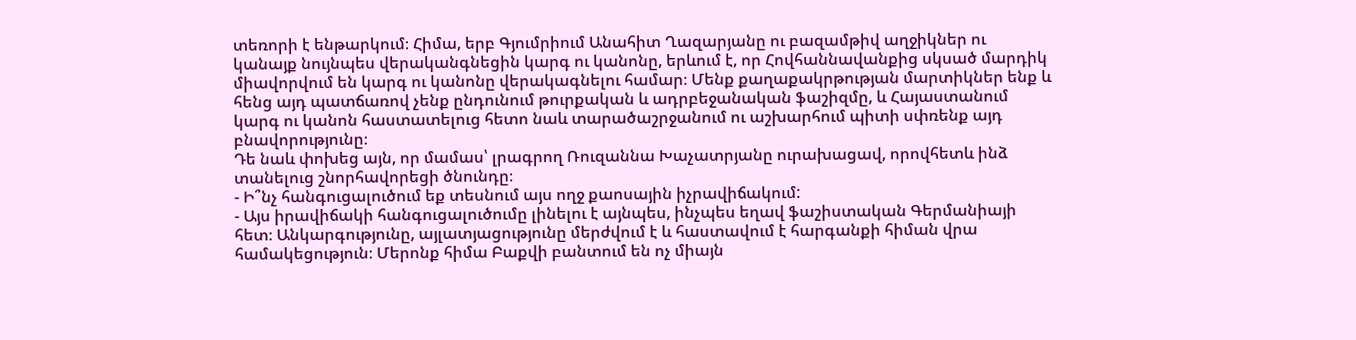տեռորի է ենթարկում։ Հիմա, երբ Գյումրիում Անահիտ Ղազարյանը ու բազամթիվ աղջիկներ ու կանայք նույնպես վերականգնեցին կարգ ու կանոնը, երևում է, որ Հովհաննավանքից սկսած մարդիկ միավորվում են կարգ ու կանոնը վերակագնելու համար։ Մենք քաղաքակրթության մարտիկներ ենք և հենց այդ պատճառով չենք ընդունում թուրքական և ադրբեջանական ֆաշիզմը, և Հայաստանում կարգ ու կանոն հաստատելուց հետո նաև տարածաշրջանում ու աշխարհում պիտի սփռենք այդ բնավորությունը։
Դե նաև փոխեց այն, որ մամաս՝ լրագրող Ռուզաննա Խաչատրյանը ուրախացավ, որովհետև ինձ տանելուց շնորհավորեցի ծնունդը։
- Ի՞նչ հանգուցալուծում եք տեսնում այս ողջ քաոսային իչրավիճակում:
- Այս իրավիճակի հանգուցալուծումը լինելու է այնպես, ինչպես եղավ ֆաշիստական Գերմանիայի հետ։ Անկարգությունը, այլատյացությունը մերժվում է և հաստավում է հարգանքի հիման վրա համակեցություն։ Մերոնք հիմա Բաքվի բանտում են ոչ միայն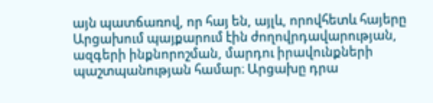այն պատճառով, որ հայ են, այլև, որովհետև հայերը Արցախում պայքարում էին ժողովրդավարության, ազգերի ինքնորոշման, մարդու իրավունքների պաշտպանության համար։ Արցախը դրա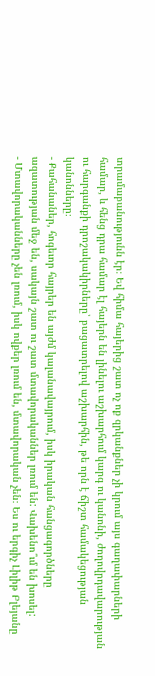տրամաբանությունն էր։ Եվ հիմա հայերից շատ ոչ ոք զրկանքներ չի կրում այս գաղափարների համար, և հենց դրա համար էլ հայերն են լինելու աշխարհում կարգ ու կանոնի, ժողովրդավարության ու հարգանքի դրոշակակիրները՝ բացատրելով աշխարհին, թե որն է ճիշտ համակեցության կանոնները։
- Քահանաներ, հոգեւոր հայրեր են այժմ կալանավայրում, իսկ իրական հանցագործները ազատության մեջ են, սակայն շատ ու շատ մտավորականներ լռում են: Վախենո՞ւմ են խոսել:
- Մտավորականները չեն լռում, իսկ ովքեր լռում են, մտավորական չեն։ Ես ու երգիչ Լիլիթ Բլեյանը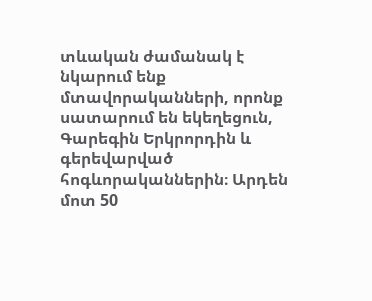տևական ժամանակ է նկարում ենք մտավորականների, որոնք սատարում են եկեղեցուն, Գարեգին Երկրորդին և գերեվարված հոգևորականներին։ Արդեն մոտ 50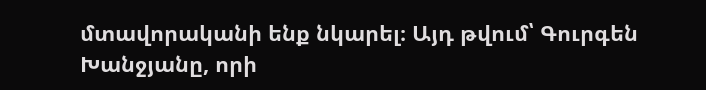մտավորականի ենք նկարել։ Այդ թվում՝ Գուրգեն Խանջյանը, որի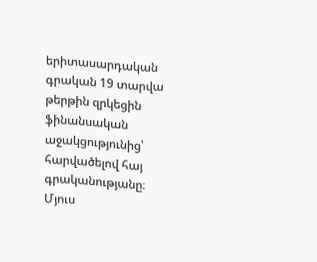երիտասարդական գրական 19 տարվա թերթին զրկեցին ֆինանսական աջակցությունից՝ հարվածելով հայ գրականությանը։
Մյուս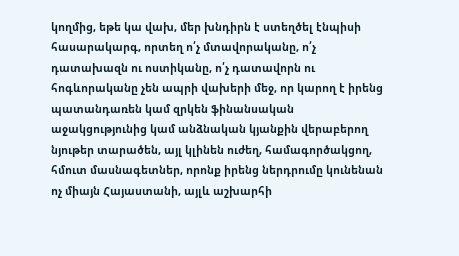կողմից, եթե կա վախ, մեր խնդիրն է ստեղծել էնպիսի հասարակարգ, որտեղ ո՛չ մտավորականը, ո՛չ դատախազն ու ոստիկանը, ո՛չ դատավորն ու հոգևորականը չեն ապրի վախերի մեջ, որ կարող է իրենց պատանդառեն կամ զրկեն ֆինանսական աջակցությունից կամ անձնական կյանքին վերաբերող նյութեր տարածեն, այլ կլինեն ուժեղ, համագործակցող, հմուտ մասնագետներ, որոնք իրենց ներդրումը կունենան ոչ միայն Հայաստանի, այլև աշխարհի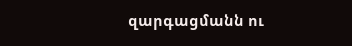զարգացմանն ու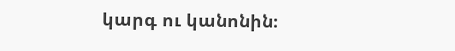կարգ ու կանոնին։